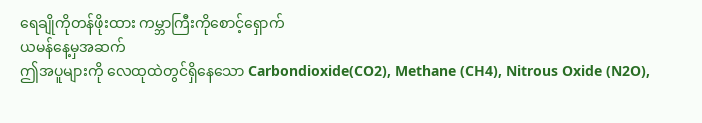ရေချိုကိုတန်ဖိုးထား ကမ္ဘာကြီးကိုစောင့်ရှောက်
ယမန်နေ့မှအဆက်
ဤအပူများကို လေထုထဲတွင်ရှိနေသော Carbondioxide(CO2), Methane (CH4), Nitrous Oxide (N2O),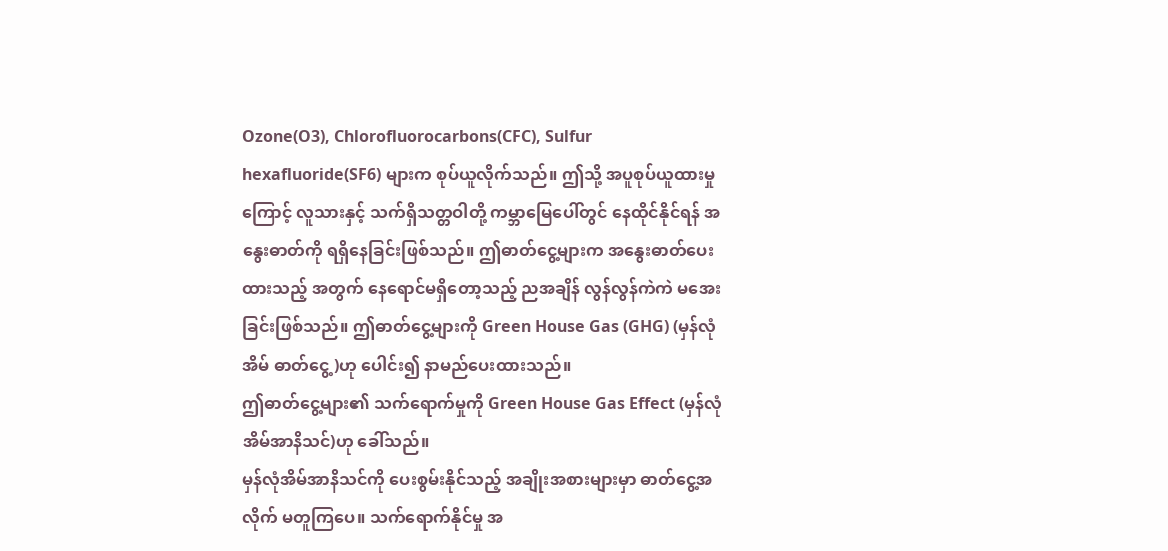Ozone(O3), Chlorofluorocarbons(CFC), Sulfur hexafluoride(SF6) များက စုပ်ယူလိုက်သည်။ ဤသို့ အပူစုပ်ယူထားမှုကြောင့် လူသားနှင့် သက်ရှိသတ္တဝါတို့ ကမ္ဘာမြေပေါ်တွင် နေထိုင်နိုင်ရန် အနွေးဓာတ်ကို ရရှိနေခြင်းဖြစ်သည်။ ဤဓာတ်ငွေ့များက အနွေးဓာတ်ပေးထားသည့် အတွက် နေရောင်မရှိတော့သည့် ညအချိန် လွန်လွန်ကဲကဲ မအေးခြင်းဖြစ်သည်။ ဤဓာတ်ငွေ့များကို Green House Gas (GHG) (မှန်လုံအိမ် ဓာတ်ငွေ့)ဟု ပေါင်း၍ နာမည်ပေးထားသည်။
ဤဓာတ်ငွေ့များ၏ သက်ရောက်မှုကို Green House Gas Effect (မှန်လုံအိမ်အာနိသင်)ဟု ခေါ်သည်။
မှန်လုံအိမ်အာနိသင်ကို ပေးစွမ်းနိုင်သည့် အချိုးအစားများမှာ ဓာတ်ငွေ့အလိုက် မတူကြပေ။ သက်ရောက်နိုင်မှု အ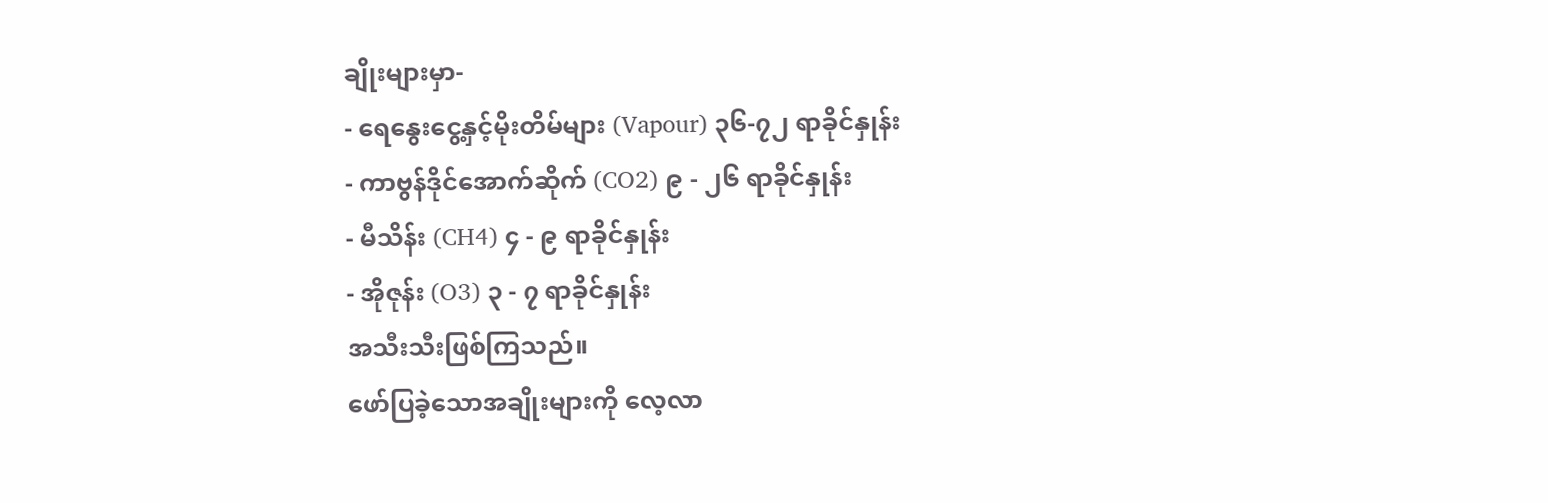ချိုးများမှာ-
- ရေနွေးငွေ့နှင့်မိုးတိမ်များ (Vapour) ၃၆-၇၂ ရာခိုင်နှုန်း
- ကာဗွန်ဒိုင်အောက်ဆိုက် (CO2) ၉ - ၂၆ ရာခိုင်နှုန်း
- မီသိန်း (CH4) ၄ - ၉ ရာခိုင်နှုန်း
- အိုဇုန်း (O3) ၃ - ၇ ရာခိုင်နှုန်း
အသီးသီးဖြစ်ကြသည်။
ဖော်ပြခဲ့သောအချိုးများကို လေ့လာ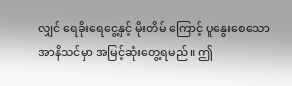လျှင် ရေခိုးရေငွေ့နှင့် မိုးတိမ် ကြောင့် ပူနွေးစေသောအာနိသင်မှာ အမြင့်ဆုံးတွေ့ရမည်။ ဤ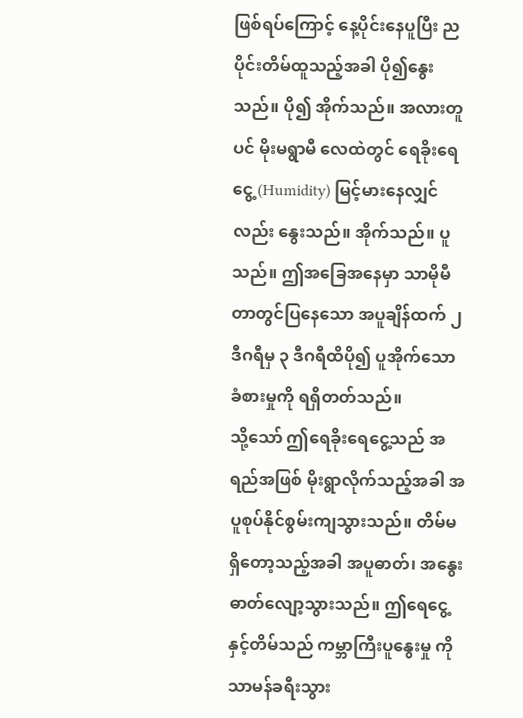ဖြစ်ရပ်ကြောင့် နေ့ပိုင်းနေပူပြီး ညပိုင်းတိမ်ထူသည့်အခါ ပို၍နွေးသည်။ ပို၍ အိုက်သည်။ အလားတူပင် မိုးမရွာမီ လေထဲတွင် ရေခိုးရေငွေ့ (Humidity) မြင့်မားနေလျှင်လည်း နွေးသည်။ အိုက်သည်။ ပူသည်။ ဤအခြေအနေမှာ သာမိုမီတာတွင်ပြနေသော အပူချိန်ထက် ၂ ဒီဂရီမှ ၃ ဒီဂရီထိပို၍ ပူအိုက်သော ခံစားမှုကို ရရှိတတ်သည်။
သို့သော် ဤရေခိုးရေငွေ့သည် အရည်အဖြစ် မိုးရွာလိုက်သည့်အခါ အပူစုပ်နိုင်စွမ်းကျသွားသည်။ တိမ်မရှိတော့သည့်အခါ အပူဓာတ်၊ အနွေးဓာတ်လျော့သွားသည်။ ဤရေငွေ့နှင့်တိမ်သည် ကမ္ဘာကြီးပူနွေးမှု ကို သာမန်ခရီးသွား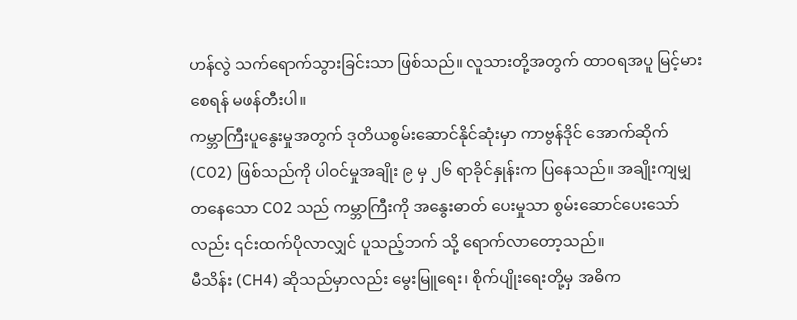ဟန်လွဲ သက်ရောက်သွားခြင်းသာ ဖြစ်သည်။ လူသားတို့အတွက် ထာဝရအပူ မြင့်မားစေရန် မဖန်တီးပါ။
ကမ္ဘာကြီးပူနွေးမှုအတွက် ဒုတိယစွမ်းဆောင်နိုင်ဆုံးမှာ ကာဗွန်ဒိုင် အောက်ဆိုက်(CO2) ဖြစ်သည်ကို ပါဝင်မှုအချိုး ၉ မှ ၂၆ ရာခိုင်နှုန်းက ပြနေသည်။ အချိုးကျမျှတနေသော CO2 သည် ကမ္ဘာကြီးကို အနွေးဓာတ် ပေးမှုသာ စွမ်းဆောင်ပေးသော်လည်း ၎င်းထက်ပိုလာလျှင် ပူသည့်ဘက် သို့ ရောက်လာတော့သည်။
မီသိန်း (CH4) ဆိုသည်မှာလည်း မွေးမြူရေး၊ စိုက်ပျိုးရေးတို့မှ အဓိက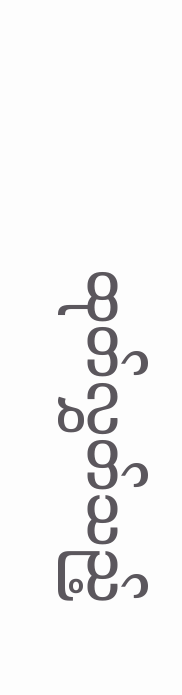ထုတ်လွှတ်သည့်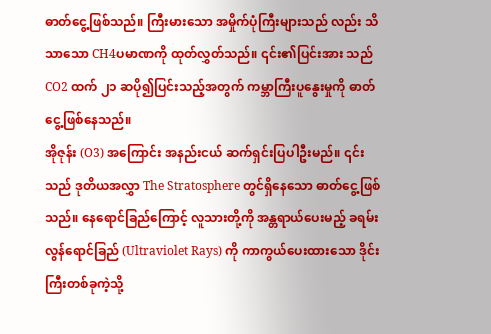ဓာတ်ငွေ့ဖြစ်သည်။ ကြီးမားသော အမှိုက်ပုံကြီးများသည် လည်း သိသာသော CH4ပမာဏကို ထုတ်လွှတ်သည်။ ၎င်း၏ပြင်းအား သည် CO2 ထက် ၂၁ ဆပို၍ပြင်းသည့်အတွက် ကမ္ဘာကြီးပူနွေးမှုကို ဓာတ်ငွေ့ဖြစ်နေသည်။
အိုဇုန်း (O3) အကြောင်း အနည်းငယ် ဆက်ရှင်းပြပါဦးမည်။ ၎င်း သည် ဒုတိယအလွှာ The Stratosphere တွင်ရှိနေသော ဓာတ်ငွေ့ဖြစ်သည်။ နေရောင်ခြည်ကြောင့် လူသားတို့ကို အန္တရာယ်ပေးမည့် ခရမ်းလွန်ရောင်ခြည် (Ultraviolet Rays) ကို ကာကွယ်ပေးထားသော ဒိုင်းကြီးတစ်ခုကဲ့သို့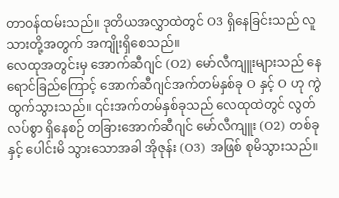တာဝန်ထမ်းသည်။ ဒုတိယအလွှာထဲတွင် O3 ရှိနေခြင်းသည် လူသားတို့အတွက် အကျိုးရှိစေသည်။
လေထုအတွင်းမှ အောက်ဆီဂျင် (O2) မော်လီကျူးများသည် နေရောင်ခြည်ကြောင့် အောက်ဆီဂျင်အက်တမ်နှစ်ခု O နှင့် O ဟု ကွဲထွက်သွားသည်။ ၎င်းအက်တမ်နှစ်ခုသည် လေထုထဲတွင် လွတ်လပ်စွာ ရှိနေစဉ် တခြားအောက်ဆီဂျင် မော်လီကျူး (O2) တစ်ခုနှင့် ပေါင်းမိ သွားသောအခါ အိုဇုန်း (O3) အဖြစ် စုမိသွားသည်။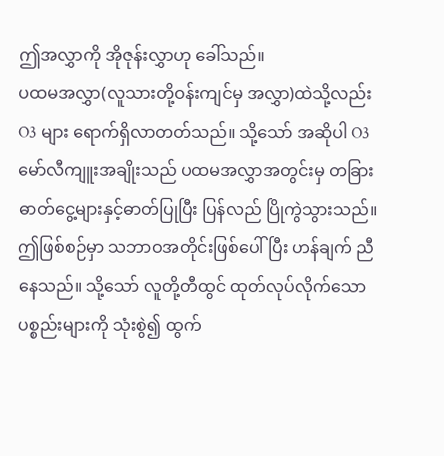ဤအလွှာကို အိုဇုန်းလွှာဟု ခေါ်သည်။
ပထမအလွှာ(လူသားတို့ဝန်းကျင်မှ အလွှာ)ထဲသို့လည်း O3 များ ရောက်ရှိလာတတ်သည်။ သို့သော် အဆိုပါ O3 မော်လီကျူးအချိုးသည် ပထမအလွှာအတွင်းမှ တခြားဓာတ်ငွေ့များနှင့်ဓာတ်ပြုပြီး ပြန်လည် ပြိုကွဲသွားသည်။ ဤဖြစ်စဉ်မှာ သဘာဝအတိုင်းဖြစ်ပေါ်ပြီး ဟန်ချက် ညီနေသည်။ သို့သော် လူတို့တီထွင် ထုတ်လုပ်လိုက်သော ပစ္စည်းများကို သုံးစွဲ၍ ထွက်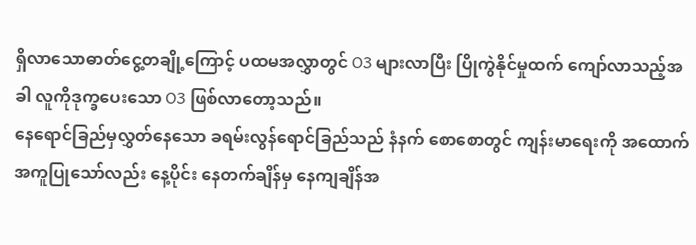ရှိလာသောဓာတ်ငွေ့တချို့ကြောင့် ပထမအလွှာတွင် O3 များလာပြီး ပြိုကွဲနိုင်မှုထက် ကျော်လာသည့်အခါ လူကိုဒုက္ခပေးသော O3 ဖြစ်လာတော့သည်။
နေရောင်ခြည်မှလွှတ်နေသော ခရမ်းလွန်ရောင်ခြည်သည် နံနက် စောစောတွင် ကျန်းမာရေးကို အထောက်အကူပြုသော်လည်း နေ့ပိုင်း နေတက်ချိန်မှ နေကျချိန်အ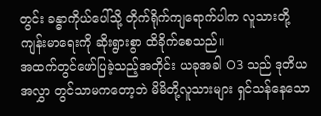တွင်း ခန္ဓာကိုယ်ပေါ်သို့ တိုက်ရိုက်ကျရောက်ပါက လူသားတို့ကျန်းမာရေးကို ဆိုးရွားစွာ ထိခိုက်စေသည်။
အထက်တွင်ဖော်ပြခဲ့သည့်အတိုင်း ယခုအခါ O3 သည် ဒုတိယအလွှာ တွင်သာမကတော့ဘဲ မိမိတို့လူသားများ ရှင်သန်နေသော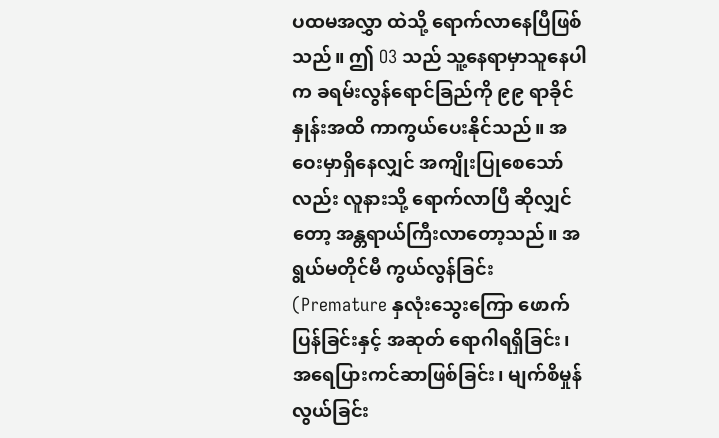ပထမအလွှာ ထဲသို့ ရောက်လာနေပြီဖြစ်သည်။ ဤ O3 သည် သူ့နေရာမှာသူနေပါက ခရမ်းလွန်ရောင်ခြည်ကို ၉၉ ရာခိုင်နှုန်းအထိ ကာကွယ်ပေးနိုင်သည်။ အဝေးမှာရှိနေလျှင် အကျိုးပြုစေသော်လည်း လူနားသို့ ရောက်လာပြီ ဆိုလျှင်တော့ အန္တရာယ်ကြီးလာတော့သည်။ အရွယ်မတိုင်မီ ကွယ်လွန်ခြင်း (Premature နှလုံးသွေးကြော ဖောက်ပြန်ခြင်းနှင့် အဆုတ် ရောဂါရရှိခြင်း၊ အရေပြားကင်ဆာဖြစ်ခြင်း၊ မျက်စိမှုန်လွယ်ခြင်း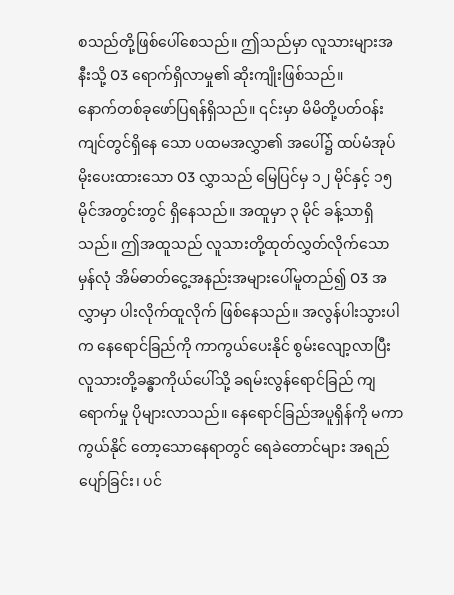စသည်တို့ဖြစ်ပေါ်စေသည်။ ဤသည်မှာ လူသားများအနီးသို့ O3 ရောက်ရှိလာမှု၏ ဆိုးကျိုးဖြစ်သည်။
နောက်တစ်ခုဖော်ပြရန်ရှိသည်။ ၎င်းမှာ မိမိတို့ပတ်ဝန်းကျင်တွင်ရှိနေ သော ပထမအလွှာ၏ အပေါ်၌ ထပ်မံအုပ်မိုးပေးထားသော O3 လွှာသည် မြေပြင်မှ ၁၂ မိုင်နှင့် ၁၅ မိုင်အတွင်းတွင် ရှိနေသည်။ အထူမှာ ၃ မိုင် ခန့်သာရှိသည်။ ဤအထူသည် လူသားတို့ထုတ်လွှတ်လိုက်သော မှန်လုံ အိမ်ဓာတ်ငွေ့အနည်းအများပေါ်မူတည်၍ O3 အလွှာမှာ ပါးလိုက်ထူလိုက် ဖြစ်နေသည်။ အလွန်ပါးသွားပါက နေရောင်ခြည်ကို ကာကွယ်ပေးနိုင် စွမ်းလျော့လာပြီး လူသားတို့ခန္ဓာကိုယ်ပေါ်သို့ ခရမ်းလွန်ရောင်ခြည် ကျရောက်မှု ပိုများလာသည်။ နေရောင်ခြည်အပူရှိန်ကို မကာကွယ်နိုင် တော့သောနေရာတွင် ရေခဲတောင်များ အရည်ပျော်ခြင်း၊ ပင်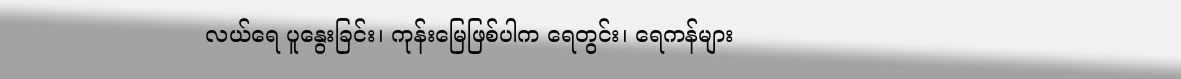လယ်ရေ ပူနွေးခြင်း၊ ကုန်းမြေဖြစ်ပါက ရေတွင်း၊ ရေကန်များ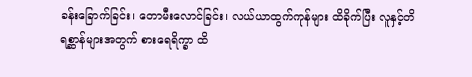ခန်းခြောက်ခြင်း၊ တောမီးလောင်ခြင်း၊ လယ်ယာထွက်ကုန်များ ထိခိုက်ပြီး လူနှင့်တိရစ္ဆာန်များအတွက် စားရေရိက္ခာ ထိ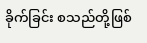ခိုက်ခြင်း စသည်တို့ဖြစ်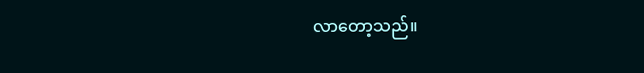လာတော့သည်။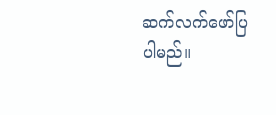ဆက်လက်ဖော်ပြပါမည်။